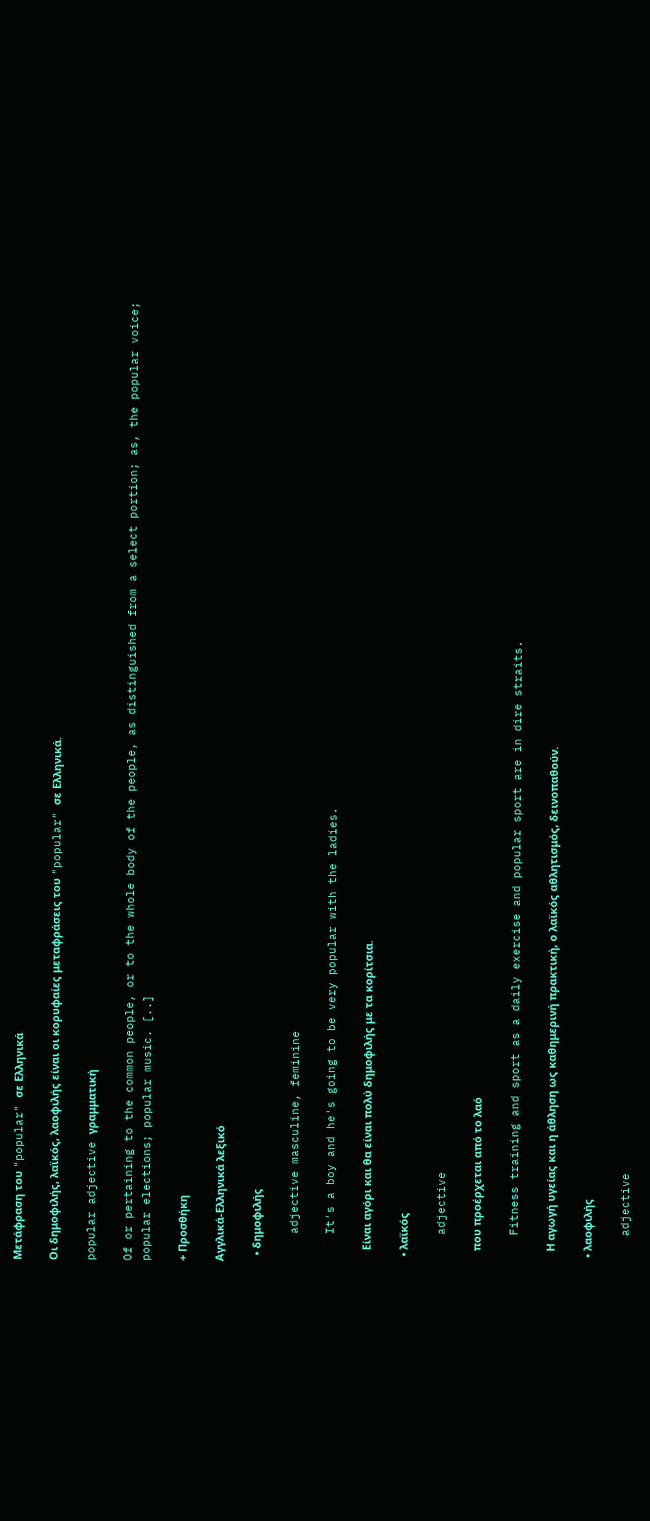Μετάφραση του "popular" σε Ελληνικά

Οι δημοφιλής, λαϊκός, λαοφιλής είναι οι κορυφαίες μεταφράσεις του "popular" σε Ελληνικά.

popular adjective γραμματική

Of or pertaining to the common people, or to the whole body of the people, as distinguished from a select portion; as, the popular voice; popular elections; popular music. [..]

+ Προσθήκη

Αγγλικά-Ελληνικά λεξικό

  • δημοφιλής

    adjective masculine, feminine

    It's a boy and he's going to be very popular with the ladies.

    Είναι αγόρι και θα είναι πολύ δημοφιλής με τα κορίτσια.

  • λαϊκός

    adjective

    που προέρχεται από το λαό

    Fitness training and sport as a daily exercise and popular sport are in dire straits.

    Η αγωγή υγείας και η άθληση ως καθημερινή πρακτική, ο λαϊκός αθλητισμός, δεινοπαθούν.

  • λαοφιλής

    adjective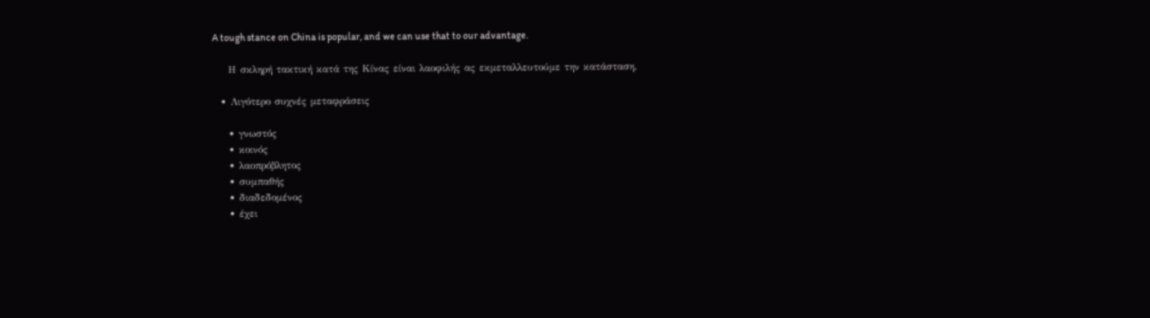A tough stance on China is popular, and we can use that to our advantage.

    Η σκληρή τακτική κατά της Κίνας είναι λαοφιλής ας εκμεταλλευτούμε την κατάσταση.

  • Λιγότερο συχνές μεταφράσεις

    • γνωστός
    • κοινός
    • λαοπρόβλητος
    • συμπαθής
    • διαδεδομένος
    • έχει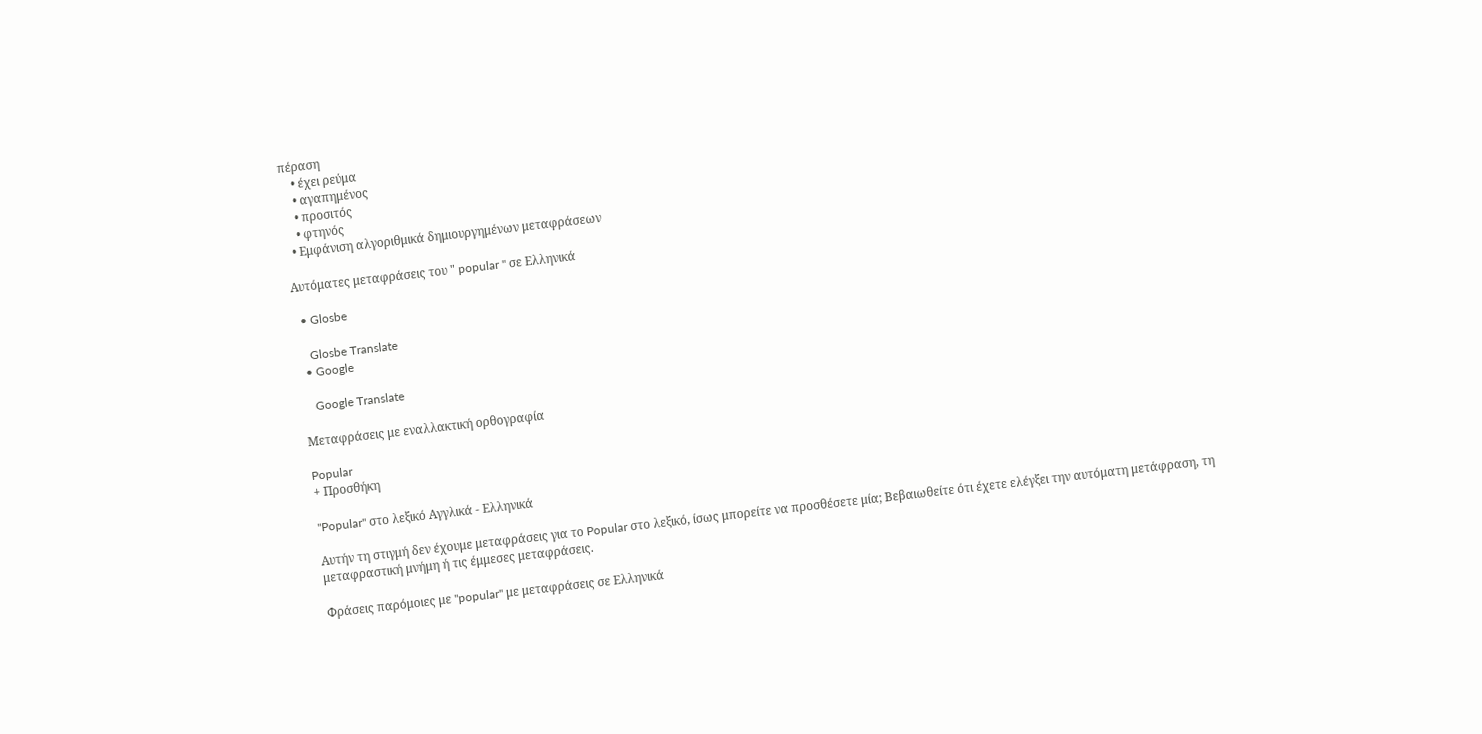πέραση
    • έχει ρεύμα
    • αγαπημένος
    • προσιτός
    • φτηνός
  • Εμφάνιση αλγοριθμικά δημιουργημένων μεταφράσεων

Αυτόματες μεταφράσεις του " popular " σε Ελληνικά

  • Glosbe

    Glosbe Translate
  • Google

    Google Translate

Μεταφράσεις με εναλλακτική ορθογραφία

Popular
+ Προσθήκη

"Popular" στο λεξικό Αγγλικά - Ελληνικά

Αυτήν τη στιγμή δεν έχουμε μεταφράσεις για το Popular στο λεξικό, ίσως μπορείτε να προσθέσετε μία; Βεβαιωθείτε ότι έχετε ελέγξει την αυτόματη μετάφραση, τη μεταφραστική μνήμη ή τις έμμεσες μεταφράσεις.

Φράσεις παρόμοιες με "popular" με μεταφράσεις σε Ελληνικά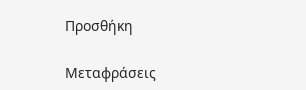Προσθήκη

Μεταφράσεις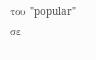του "popular" σε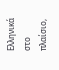Ελληνικά στο πλαίσιο,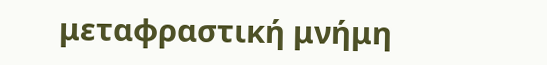μεταφραστική μνήμη